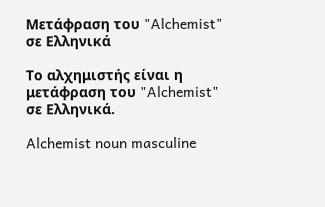Μετάφραση του "Alchemist" σε Ελληνικά

Το αλχημιστής είναι η μετάφραση του "Alchemist" σε Ελληνικά.

Alchemist noun masculine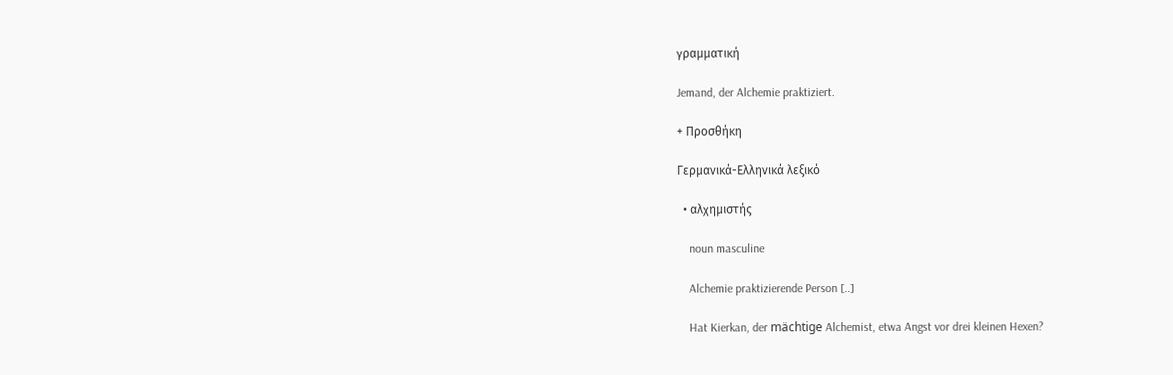γραμματική

Jemand, der Alchemie praktiziert.

+ Προσθήκη

Γερμανικά-Ελληνικά λεξικό

  • αλχημιστής

    noun masculine

    Alchemie praktizierende Person [..]

    Hat Kierkan, der mächtige Alchemist, etwa Angst vor drei kleinen Hexen?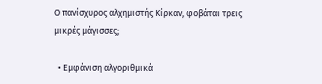Ο πανίσχυρος αλχημιστής Κίρκαν, φοβάται τρεις μικρές μάγισσες;

  • Εμφάνιση αλγοριθμικά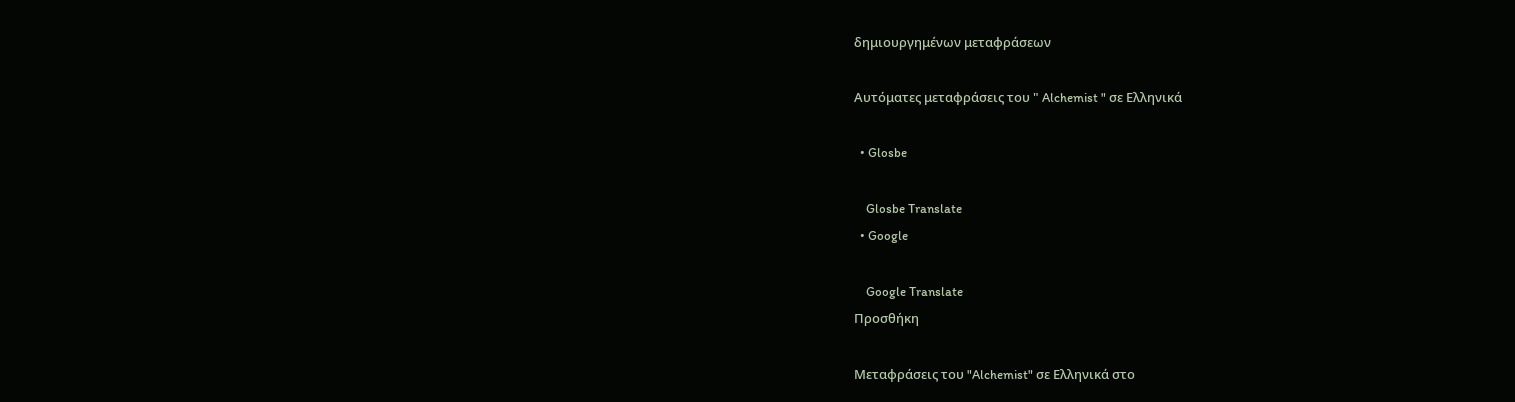δημιουργημένων μεταφράσεων

Αυτόματες μεταφράσεις του " Alchemist " σε Ελληνικά

  • Glosbe

    Glosbe Translate
  • Google

    Google Translate
Προσθήκη

Μεταφράσεις του "Alchemist" σε Ελληνικά στο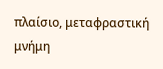πλαίσιο, μεταφραστική μνήμη